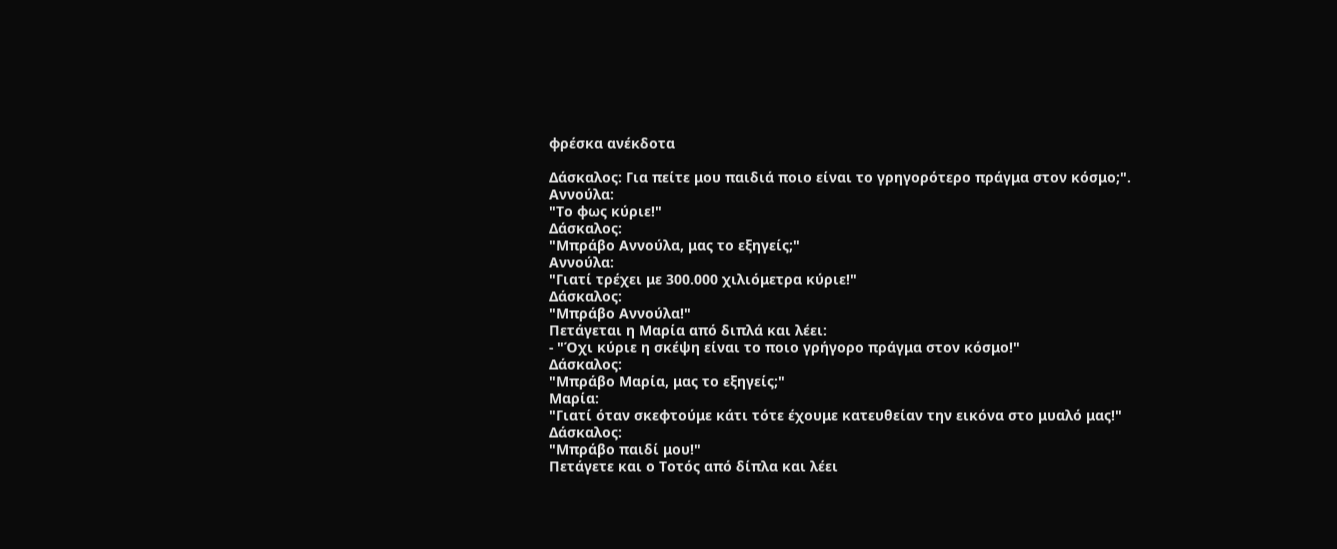φρέσκα ανέκδοτα

Δάσκαλος: Για πείτε μου παιδιά ποιο είναι το γρηγορότερο πράγμα στον κόσμο;".
Αννούλα:
"Το φως κύριε!"
Δάσκαλος:
"Μπράβο Αννούλα, μας το εξηγείς;"
Αννούλα:
"Γιατί τρέχει με 300.000 χιλιόμετρα κύριε!"
Δάσκαλος:
"Μπράβο Αννούλα!"
Πετάγεται η Μαρία από διπλά και λέει:
- "Όχι κύριε η σκέψη είναι το ποιο γρήγορο πράγμα στον κόσμο!"
Δάσκαλος:
"Μπράβο Μαρία, μας το εξηγείς;"
Μαρία:
"Γιατί όταν σκεφτούμε κάτι τότε έχουμε κατευθείαν την εικόνα στο μυαλό μας!"
Δάσκαλος:
"Μπράβο παιδί μου!"
Πετάγετε και ο Τοτός από δίπλα και λέει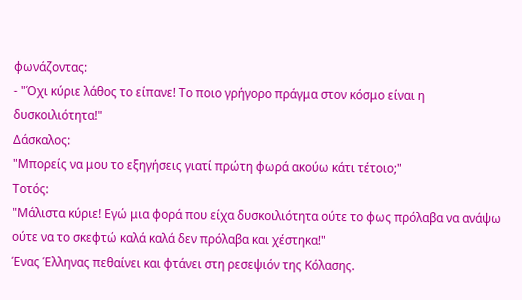φωνάζοντας:
- "Όχι κύριε λάθος το είπανε! Το ποιο γρήγορο πράγμα στον κόσμο είναι η δυσκοιλιότητα!"
Δάσκαλος:
"Μπορείς να μου το εξηγήσεις γιατί πρώτη φωρά ακούω κάτι τέτοιο;"
Τοτός:
"Μάλιστα κύριε! Εγώ μια φορά που είχα δυσκοιλιότητα ούτε το φως πρόλαβα να ανάψω ούτε να το σκεφτώ καλά καλά δεν πρόλαβα και χέστηκα!"
Ένας Έλληνας πεθαίνει και φτάνει στη ρεσεψιόν της Κόλασης.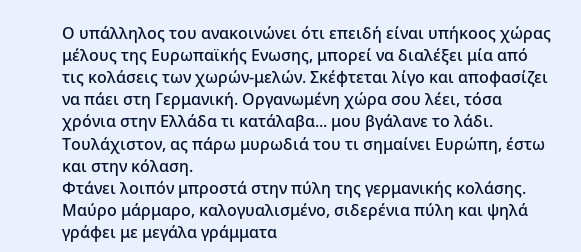Ο υπάλληλος του ανακοινώνει ότι επειδή είναι υπήκοος χώρας μέλους της Ευρωπαϊκής Ενωσης, μπορεί να διαλέξει μία από τις κολάσεις των χωρών-μελών. Σκέφτεται λίγο και αποφασίζει να πάει στη Γερμανική. Οργανωμένη χώρα σου λέει, τόσα χρόνια στην Ελλάδα τι κατάλαβα... μου βγάλανε το λάδι. Τουλάχιστον, ας πάρω μυρωδιά του τι σημαίνει Ευρώπη, έστω και στην κόλαση.
Φτάνει λοιπόν μπροστά στην πύλη της γερμανικής κολάσης. Μαύρο μάρμαρο, καλογυαλισμένο, σιδερένια πύλη και ψηλά γράφει με μεγάλα γράμματα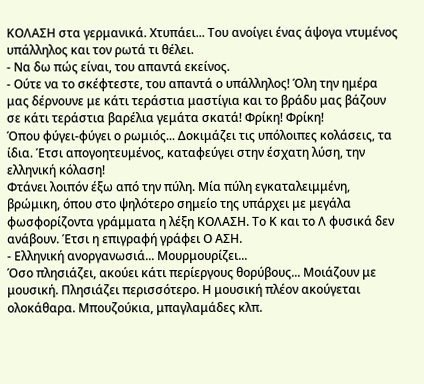ΚΟΛΑΣΗ στα γερμανικά. Χτυπάει... Του ανοίγει ένας άψογα ντυμένος υπάλληλος και τον ρωτά τι θέλει.
- Να δω πώς είναι, του απαντά εκείνος.
- Ούτε να το σκέφτεστε, του απαντά ο υπάλληλος! Όλη την ημέρα μας δέρνουνε με κάτι τεράστια μαστίγια και το βράδυ μας βάζουν σε κάτι τεράστια βαρέλια γεμάτα σκατά! Φρίκη! Φρίκη!
Όπου φύγει-φύγει ο ρωμιός... Δοκιμάζει τις υπόλοιπες κολάσεις, τα ίδια. Έτσι απογοητευμένος, καταφεύγει στην έσχατη λύση, την ελληνική κόλαση!
Φτάνει λοιπόν έξω από την πύλη. Μία πύλη εγκαταλειμμένη, βρώμικη, όπου στο ψηλότερο σημείο της υπάρχει με μεγάλα φωσφορίζοντα γράμματα η λέξη ΚΟΛΑΣΗ. Το Κ και το Λ φυσικά δεν ανάβουν. Έτσι η επιγραφή γράφει Ο ΑΣΗ.
- Ελληνική ανοργανωσιά... Μουρμουρίζει...
Όσο πλησιάζει, ακούει κάτι περίεργους θορύβους... Μοιάζουν με μουσική. Πλησιάζει περισσότερο. Η μουσική πλέον ακούγεται ολοκάθαρα. Μπουζούκια, μπαγλαμάδες κλπ.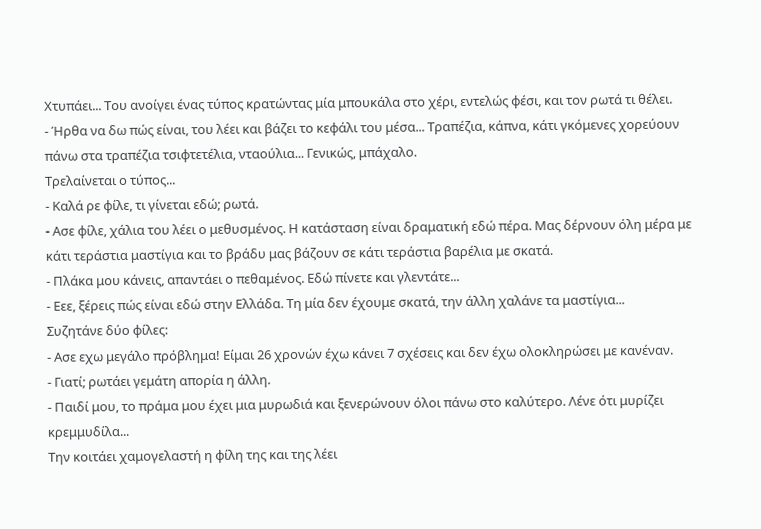Χτυπάει... Του ανοίγει ένας τύπος κρατώντας μία μπουκάλα στο χέρι, εντελώς φέσι, και τον ρωτά τι θέλει.
- Ήρθα να δω πώς είναι, του λέει και βάζει το κεφάλι του μέσα... Τραπέζια, κάπνα, κάτι γκόμενες χορεύουν πάνω στα τραπέζια τσιφτετέλια, νταούλια... Γενικώς, μπάχαλο.
Τρελαίνεται ο τύπος...
- Καλά ρε φίλε, τι γίνεται εδώ; ρωτά.
- Aσε φίλε, χάλια του λέει ο μεθυσμένος. Η κατάσταση είναι δραματική εδώ πέρα. Μας δέρνουν όλη μέρα με κάτι τεράστια μαστίγια και το βράδυ μας βάζουν σε κάτι τεράστια βαρέλια με σκατά.
- Πλάκα μου κάνεις, απαντάει ο πεθαμένος. Εδώ πίνετε και γλεντάτε...
- Εεε, ξέρεις πώς είναι εδώ στην Ελλάδα. Τη μία δεν έχουμε σκατά, την άλλη χαλάνε τα μαστίγια...
Συζητάνε δύο φίλες:
- Ασε εχω μεγάλο πρόβλημα! Είμαι 26 χρονών έχω κάνει 7 σχέσεις και δεν έχω ολοκληρώσει με κανέναν.
- Γιατί; ρωτάει γεμάτη απορία η άλλη.
- Παιδί μου, το πράμα μου έχει μια μυρωδιά και ξενερώνουν όλοι πάνω στο καλύτερο. Λένε ότι μυρίζει κρεμμυδίλα...
Την κοιτάει χαμογελαστή η φίλη της και της λέει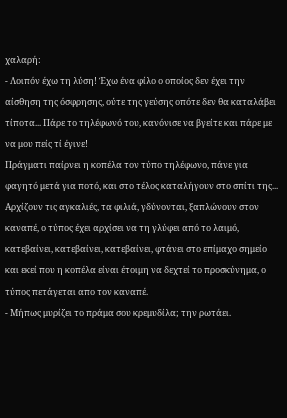χαλαρή:
- Λοιπόν έχω τη λύση! Έχω ένα φίλο ο οποίος δεν έχει την αίσθηση της όσφρησης, ούτε της γεύσης οπότε δεν θα καταλάβει τίποτα... Πάρε το τηλέφωνό του, κανόνισε να βγείτε και πάρε με να μου πείς τί έγινε!
Πράγματι παίρνει η κοπέλα τον τύπο τηλέφωνο, πάνε για φαγητό μετά για ποτό, και στο τέλος καταλήγουν στο σπίτι της... Αρχίζουν τις αγκαλιές, τα φιλιά, γδύνονται, ξαπλώνουν στον καναπέ, ο τύπος έχει αρχίσει να τη γλύφει από το λαιμό, κατεβαίνει, κατεβαίνει, κατεβαίνει, φτάνει στο επίμαχο σημείο και εκεί που η κοπέλα είναι έτοιμη να δεχτεί το προσκύνημα, ο τύπος πετάγεται απο τον καναπέ.
- Μήπως μυρίζει το πράμα σου κρεμυδίλα; την ρωτάει.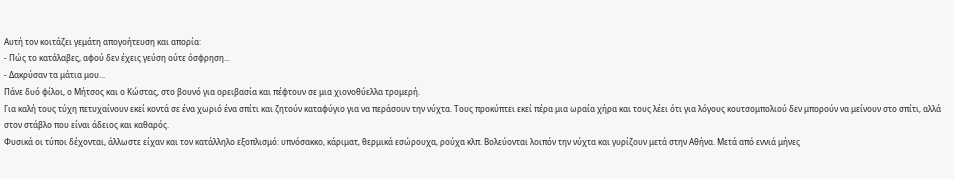Αυτή τον κοιτάζει γεμάτη απογοήτευση και απορία:
- Πώς το κατάλαβες, αφού δεν έχεις γεύση ούτε όσφρηση...
- Δακρύσαν τα μάτια μου...
Πάνε δυό φίλοι, ο Μήτσος και ο Κώστας, στο βουνό για ορειβασία και πέφτουν σε μια χιονοθύελλα τρομερή.
Για καλή τους τύχη πετυχαίνουν εκεί κοντά σε ένα χωριό ένα σπίτι και ζητούν καταφύγιο για να περάσουν την νύχτα. Τους προκύπτει εκεί πέρα μια ωραία χήρα και τους λέει ότι για λόγους κουτσομπολιού δεν μπορούν να μείνουν στο σπίτι, αλλά στον στάβλο που είναι άδειος και καθαρός.
Φυσικά οι τύποι δέχονται, άλλωστε είχαν και τον κατάλληλο εξοπλισμό: υπνόσακκο, κάριματ, θερμικά εσώρουχα, ρούχα κλπ. Βολεύονται λοιπόν την νύχτα και γυρίζουν μετά στην Αθήνα. Μετά από εννιά μήνες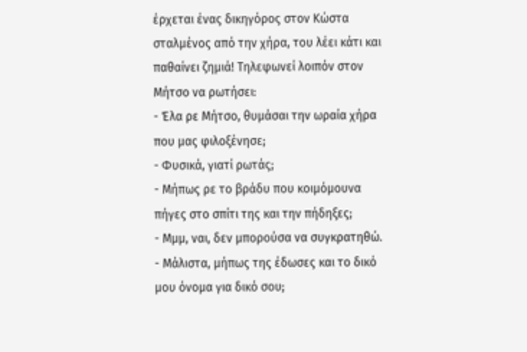έρχεται ένας δικηγόρος στον Κώστα σταλμένος από την χήρα, του λέει κάτι και παθαίνει ζημιά! Τηλεφωνεί λοιπόν στον Μήτσο να ρωτήσει:
- Έλα ρε Μήτσο, θυμάσαι την ωραία χήρα που μας φιλοξένησε;
- Φυσικά, γιατί ρωτάς;
- Μήπως ρε το βράδυ που κοιμόμουνα πήγες στο σπίτι της και την πήδηξες;
- Μμμ, ναι, δεν μπορούσα να συγκρατηθώ.
- Μάλιστα, μήπως της έδωσες και το δικό μου όνομα για δικό σου;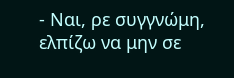- Ναι, ρε συγγνώμη, ελπίζω να μην σε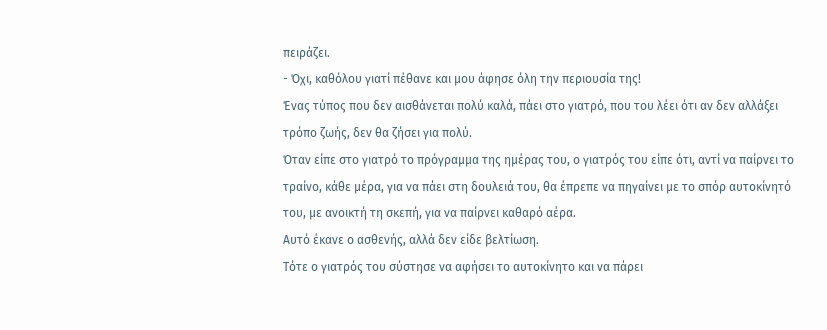πειράζει.
- Όχι, καθόλου γιατί πέθανε και μου άφησε όλη την περιουσία της!
Ένας τύπος που δεν αισθάνεται πολύ καλά, πάει στο γιατρό, που του λέει ότι αν δεν αλλάξει τρόπο ζωής, δεν θα ζήσει για πολύ.
Όταν είπε στο γιατρό το πρόγραμμα της ημέρας του, ο γιατρός του είπε ότι, αντί να παίρνει το τραίνο, κάθε μέρα, για να πάει στη δουλειά του, θα έπρεπε να πηγαίνει με το σπόρ αυτοκίνητό του, με ανοικτή τη σκεπή, για να παίρνει καθαρό αέρα.
Αυτό έκανε ο ασθενής, αλλά δεν είδε βελτίωση.
Τότε ο γιατρός του σύστησε να αφήσει το αυτοκίνητο και να πάρει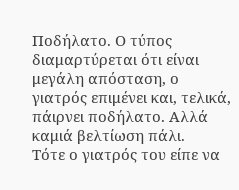Ποδήλατο. Ο τύπος διαμαρτύρεται ότι είναι μεγάλη απόσταση, ο γιατρός επιμένει και, τελικά, πάιρνει ποδήλατο. Αλλά καμιά βελτίωση πάλι.
Τότε ο γιατρός του είπε να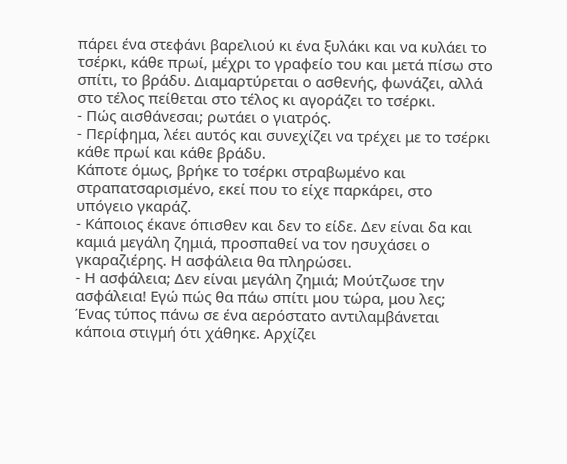πάρει ένα στεφάνι βαρελιού κι ένα ξυλάκι και να κυλάει το τσέρκι, κάθε πρωί, μέχρι το γραφείο του και μετά πίσω στο σπίτι, το βράδυ. Διαμαρτύρεται ο ασθενής, φωνάζει, αλλά στο τέλος πείθεται στο τέλος κι αγοράζει το τσέρκι.
- Πώς αισθάνεσαι; ρωτάει ο γιατρός.
- Περίφημα, λέει αυτός και συνεχίζει να τρέχει με το τσέρκι κάθε πρωί και κάθε βράδυ.
Κάποτε όμως, βρήκε το τσέρκι στραβωμένο και στραπατσαρισμένο, εκεί που το είχε παρκάρει, στο υπόγειο γκαράζ.
- Κάποιος έκανε όπισθεν και δεν το είδε. Δεν είναι δα και καμιά μεγάλη ζημιά, προσπαθεί να τον ησυχάσει ο γκαραζιέρης. Η ασφάλεια θα πληρώσει.
- Η ασφάλεια; Δεν είναι μεγάλη ζημιά; Μούτζωσε την ασφάλεια! Εγώ πώς θα πάω σπίτι μου τώρα, μου λες;
Ένας τύπος πάνω σε ένα αερόστατο αντιλαμβάνεται κάποια στιγμή ότι χάθηκε. Αρχίζει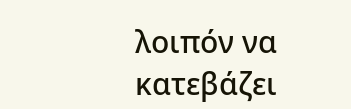λοιπόν να κατεβάζει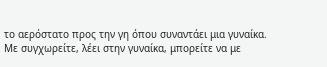το αερόστατο προς την γη όπου συναντάει μια γυναίκα.
Με συγχωρείτε, λέει στην γυναίκα, μπορείτε να με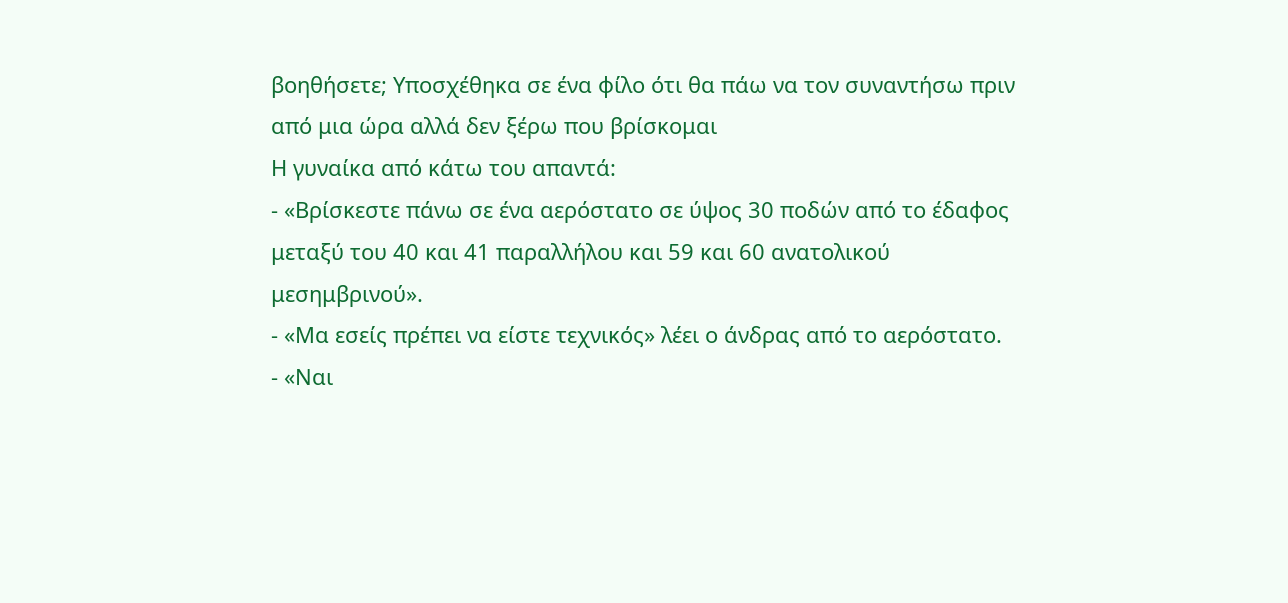βοηθήσετε; Υποσχέθηκα σε ένα φίλο ότι θα πάω να τον συναντήσω πριν από μια ώρα αλλά δεν ξέρω που βρίσκομαι
Η γυναίκα από κάτω του απαντά:
- «Βρίσκεστε πάνω σε ένα αερόστατο σε ύψος 30 ποδών από το έδαφος μεταξύ του 40 και 41 παραλλήλου και 59 και 60 ανατολικού μεσημβρινού».
- «Μα εσείς πρέπει να είστε τεχνικός» λέει ο άνδρας από το αερόστατο.
- «Ναι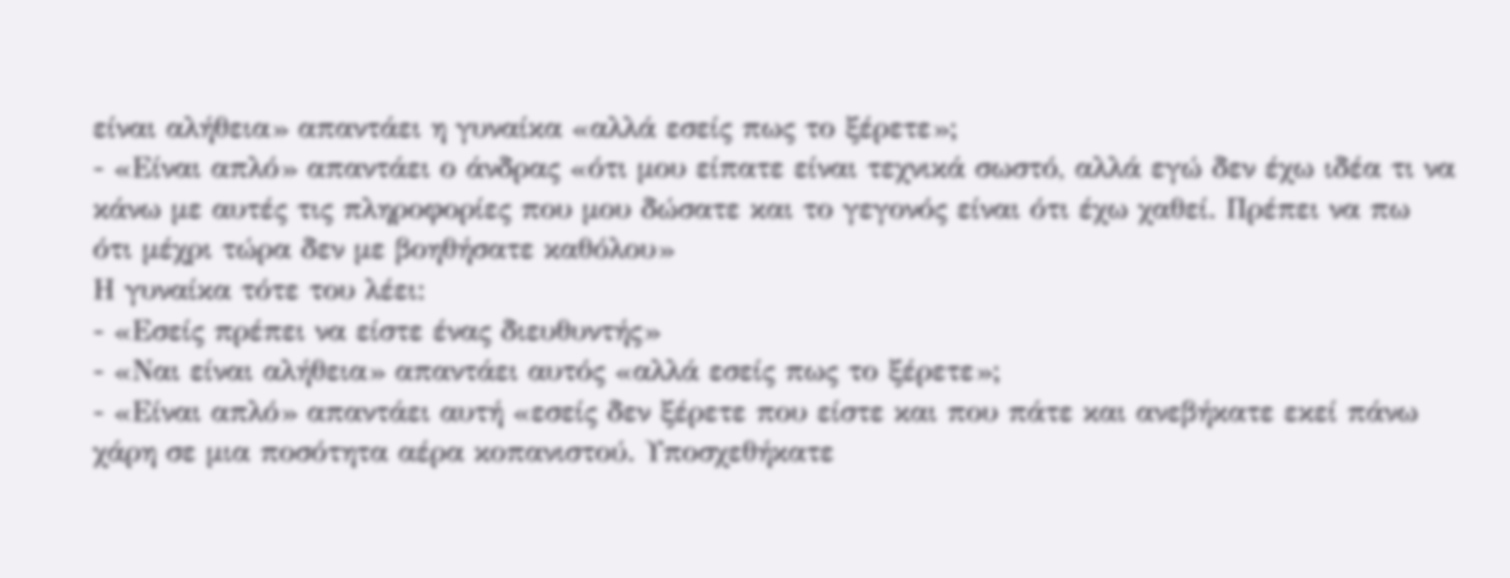είναι αλήθεια» απαντάει η γυναίκα «αλλά εσείς πως το ξέρετε»;
- «Είναι απλό» απαντάει ο άνδρας «ότι μου είπατε είναι τεχνικά σωστό, αλλά εγώ δεν έχω ιδέα τι να κάνω με αυτές τις πληροφορίες που μου δώσατε και το γεγονός είναι ότι έχω χαθεί. Πρέπει να πω ότι μέχρι τώρα δεν με βοηθήσατε καθόλου»
Η γυναίκα τότε του λέει:
- «Εσείς πρέπει να είστε ένας διευθυντής»
- «Ναι είναι αλήθεια» απαντάει αυτός «αλλά εσείς πως το ξέρετε»;
- «Είναι απλό» απαντάει αυτή «εσείς δεν ξέρετε που είστε και που πάτε και ανεβήκατε εκεί πάνω χάρη σε μια ποσότητα αέρα κοπανιστού. Υποσχεθήκατε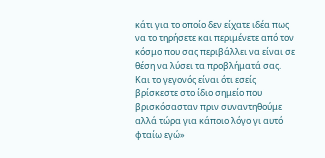κάτι για το οποίο δεν είχατε ιδέα πως να το τηρήσετε και περιμένετε από τον κόσμο που σας περιβάλλει να είναι σε θέση να λύσει τα προβλήματά σας. Και το γεγονός είναι ότι εσείς βρίσκεστε στο ίδιο σημείο που βρισκόσασταν πριν συναντηθούμε αλλά τώρα για κάποιο λόγο γι αυτό φταίω εγώ»